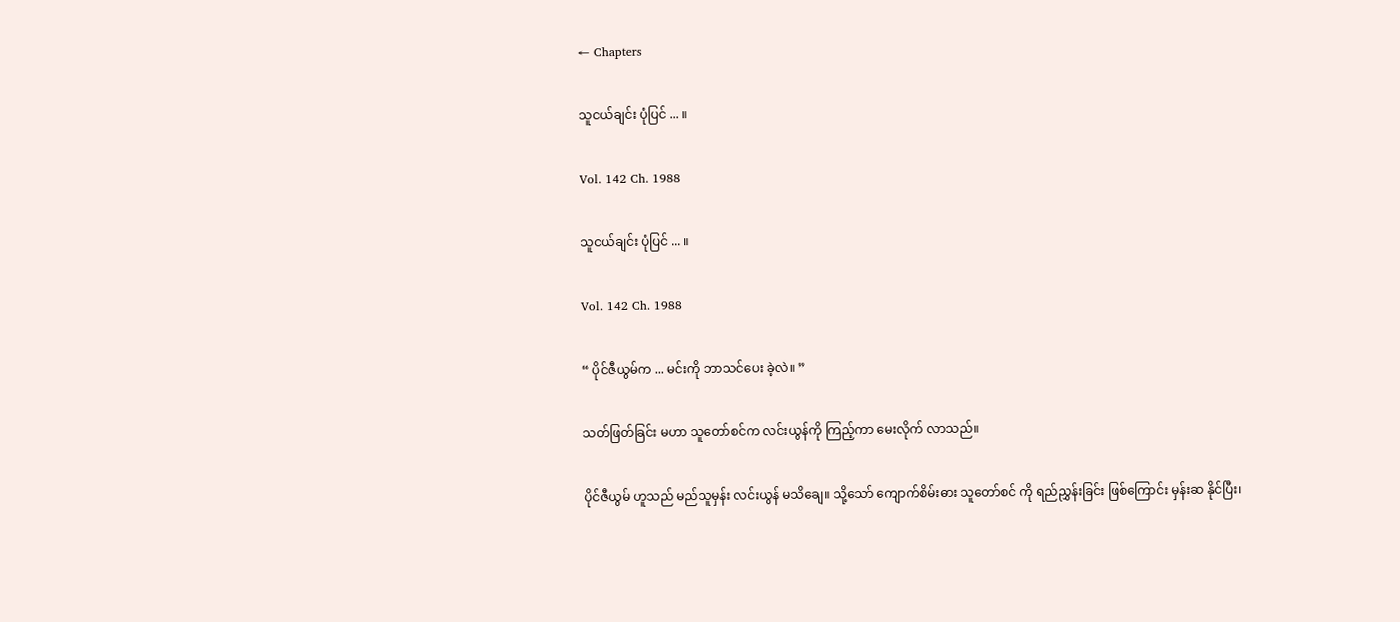← Chapters

သူငယ်ချင်း ပုံပြင် ... ။

Vol. 142 Ch. 1988

သူငယ်ချင်း ပုံပြင် ... ။

Vol. 142 Ch. 1988

“ ပိုင်ဇီယွမ်က ... မင်းကို ဘာသင်ပေး ခဲ့လဲ။ ”

သတ်ဖြတ်ခြင်း မဟာ သူတော်စင်က လင်းယွန်ကို ကြည့်ကာ မေးလိုက် လာသည်။

ပိုင်ဇီယွမ် ဟူသည် မည်သူမှန်း လင်းယွန် မသိချေ။ သို့သော် ကျောက်စိမ်းဓား သူတော်စင် ကို ရည်ညွှန်းခြင်း ဖြစ်ကြောင်း မှန်းဆ နိုင်ပြီး၊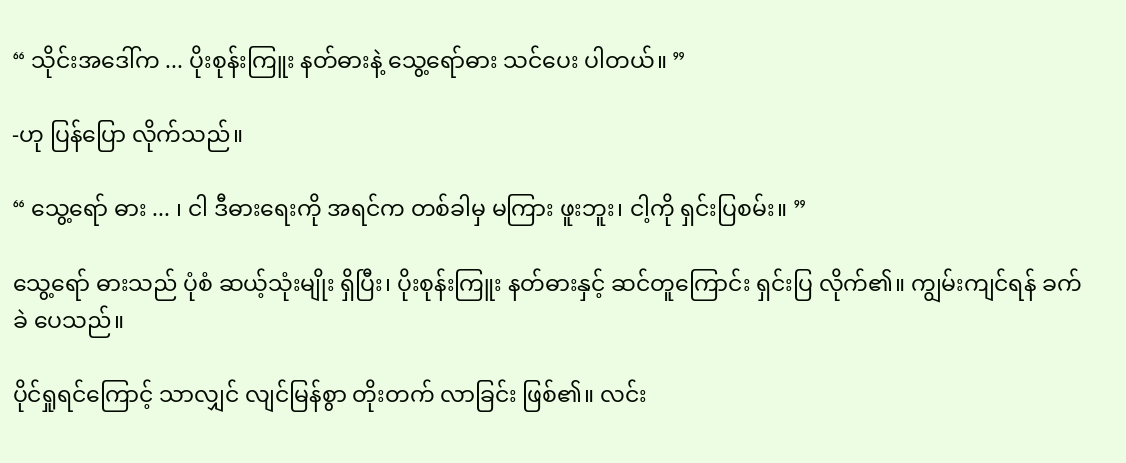“ သိုင်းအဒေါ်က ... ပိုးစုန်းကြူး နတ်ဓားနဲ့ သွေ့ရော်ဓား သင်ပေး ပါတယ်။ ”

-ဟု ပြန်ပြော လိုက်သည်။

“ သွေ့ရော် ဓား ... ၊ ငါ ဒီဓားရေးကို အရင်က တစ်ခါမှ မကြား ဖူးဘူး၊ ငါ့ကို ရှင်းပြစမ်း။ ”

သွေ့ရော် ဓားသည် ပုံစံ ဆယ့်သုံးမျိုး ရှိပြီး၊ ပိုးစုန်းကြူး နတ်ဓားနှင့် ဆင်တူကြောင်း ရှင်းပြ လိုက်၏။ ကျွမ်းကျင်ရန် ခက်ခဲ ပေသည်။

ပိုင်ရှုရင်ကြောင့် သာလျှင် လျင်မြန်စွာ တိုးတက် လာခြင်း ဖြစ်၏။ လင်း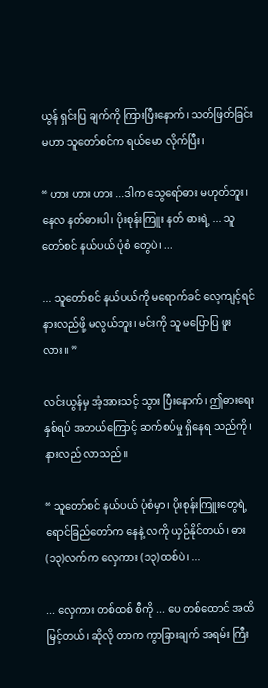ယွန် ရှင်းပြ ချက်ကို ကြားပြီးနောက်၊ သတ်ဖြတ်ခြင်း မဟာ သူတော်စင်က ရယ်မော လိုက်ပြီး၊

“ ဟား ဟား ဟား ...ဒါက သွေရော်ဓား မဟုတ်ဘူး၊ နေလ နတ်ဓားပါ၊ ပိုးစုန်းကြူး နတ် ဓားရဲ့ ... သူတော်စင် နယ်ပယ် ပုံစံ တွေပဲ၊ ...

... သူတော်စင် နယ်ပယ်ကို မရောက်ခင် လေ့ကျင့်ရင် နားလည်ဖို့ မလွယ်ဘူး၊ မင်းကို သူ မပြောပြ ဖူးလား။ ”

လင်းယွန်မှ အံ့အားသင့် သွား ပြီးနောက်၊ ဤဓားရေး နှစ်ရပ် အဘယ်ကြောင့် ဆက်စပ်မှု ရှိနေရ သည်ကို၊ နားလည် လာသည်။

“ သူတော်စင် နယ်ပယ် ပုံစံမှာ၊ ပိုးစုန်းကြူးတွေရဲ့ ရောင်ခြည်တော်က နေနဲ့ လကို ယှဉ်နိုင်တယ်၊ ဓား (၁၃)လက်က လှေကား (၁၃)ထစ်ပဲ၊ ...

... လှေကား တစ်ထစ် စီကို ... ပေ တစ်ထောင် အထိ မြင့်တယ်၊ ဆိုလို တာက ကွာခြားချက် အရမ်း ကြီး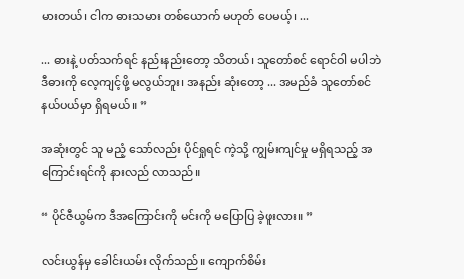မားတယ်၊ ငါက ဓားသမား တစ်ယောက် မဟုတ် ပေမယ့်၊ ...

... ဓားနဲ့ ပတ်သက်ရင် နည်းနည်းတော့ သိတယ်၊ သူတော်စင် ရောင်ဝါ မပါဘဲ ဒီဓားကို လေ့ကျင့်ဖို့ မလွယ်ဘူး၊ အနည်း ဆုံးတော့ ... အမည်ခံ သူတော်စင် နယ်ပယ်မှာ ရှိရမယ်။ ”

အဆုံးတွင် သူ မညံ့ သော်လည်း ပိုင်ရှုရင် ကဲ့သို့ ကျွမ်းကျင်မှု မရှိရသည့် အကြောင်းရင်ကို နားလည် လာသည်။

“ ပိုင်ဇီယွမ်က ဒီအကြောင်းကို မင်းကို မပြောပြ ခဲ့ဖူးလား။ ”

လင်းယွန်မှ ခေါင်းယမ်း လိုက်သည်။ ကျောက်စိမ်း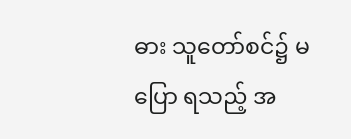ဓား သူတော်စင်၌ မပြော ရသည့် အ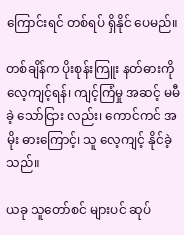ကြောင်းရင် တစ်ရပ် ရှိနိုင် ပေမည်။

တစ်ချိန်က ပိုးစုန်းကြူး နတ်ဓားကို လေ့ကျင့်ရန်၊ ကျင့်ကြံမှု အဆင့် မမီခဲ့ သော်ငြား လည်း၊ ကောင်ကင် အမိုး ဓားကြောင့်၊ သူ လေ့ကျင့် နိုင်ခဲ့သည်။

ယခု သူတော်စင် များပင် ဆုပ်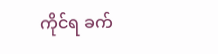ကိုင်ရ ခက်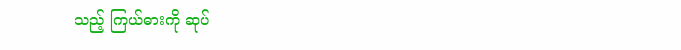သည့် ကြယ်ဓားကို ဆုပ်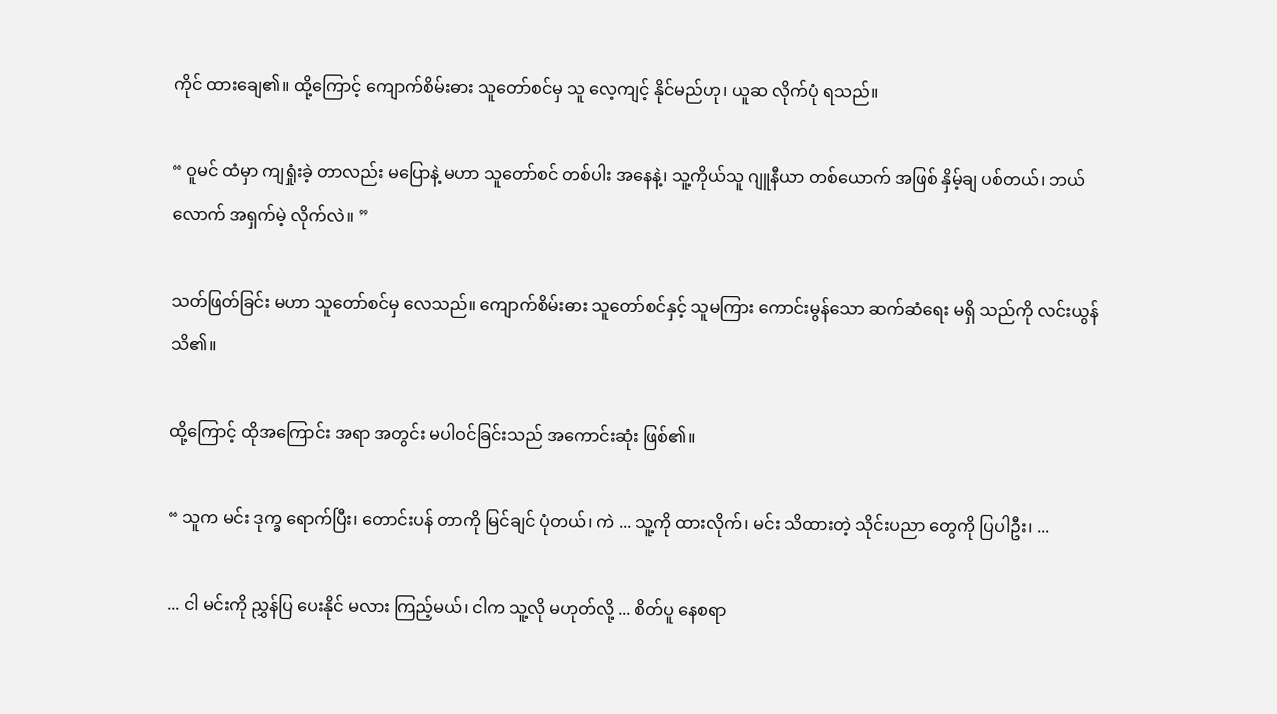ကိုင် ထားချေ၏။ ထို့ကြောင့် ကျောက်စိမ်းဓား သူတော်စင်မှ သူ လေ့ကျင့် နိုင်မည်ဟု၊ ယူဆ လိုက်ပုံ ရသည်။

“ ဝူမင် ထံမှာ ကျရှုံးခဲ့ တာလည်း မပြောနဲ့ မဟာ သူတော်စင် တစ်ပါး အနေနဲ့၊ သူ့ကိုယ်သူ ဂျူနီယာ တစ်ယောက် အဖြစ် နှိမ့်ချ ပစ်တယ်၊ ဘယ်လောက် အရှက်မဲ့ လိုက်လဲ။ ”

သတ်ဖြတ်ခြင်း မဟာ သူတော်စင်မှ လေသည်။ ကျောက်စိမ်းဓား သူတော်စင်နှင့် သူမကြား ကောင်းမွန်သော ဆက်ဆံရေး မရှိ သည်ကို လင်းယွန် သိ၏။

ထို့ကြောင့် ထိုအကြောင်း အရာ အတွင်း မပါဝင်ခြင်းသည် အကောင်းဆုံး ဖြစ်၏။

“ သူက မင်း ဒုက္ခ ရောက်ပြီး၊ တောင်းပန် တာကို မြင်ချင် ပုံတယ်၊ ကဲ ... သူ့ကို ထားလိုက်၊ မင်း သိထားတဲ့ သိုင်းပညာ တွေကို ပြပါဦး၊ ...

... ငါ မင်းကို ညွှန်ပြ ပေးနိုင် မလား ကြည့်မယ်၊ ငါက သူ့လို မဟုတ်လို့ ... စိတ်ပူ နေစရာ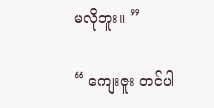မလိုဘူး။ ”

“ ကျေးဇူး တင်ပါ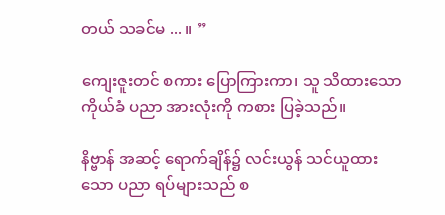တယ် သခင်မ ... ။ ”

ကျေးဇူးတင် စကား ပြောကြားကာ၊ သူ သိထားသော ကိုယ်ခံ ပညာ အားလုံးကို ကစား ပြခဲ့သည်။

နိဗ္ဗာန် အဆင့် ရောက်ချိန်၌ လင်းယွန် သင်ယူထားသော ပညာ ရပ်များသည် စ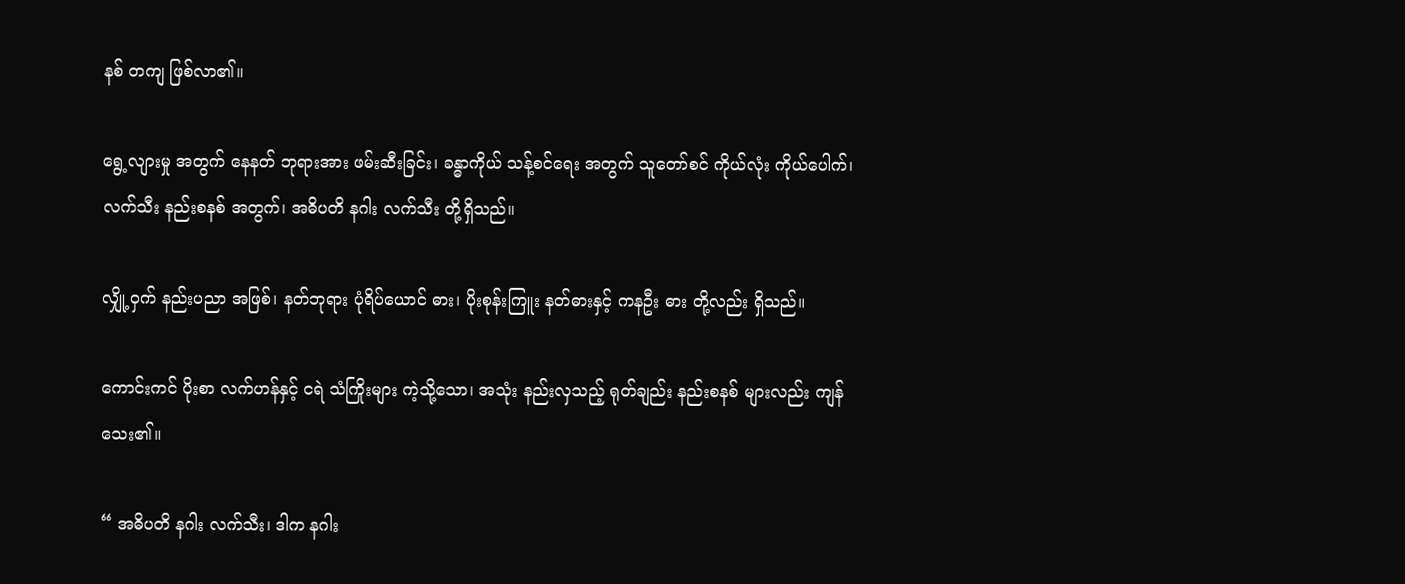နစ် တကျ ဖြစ်လာ၏။

ရွေ့လျားမှု အတွက် နေနတ် ဘုရားအား ဖမ်းဆီးခြင်း၊ ခန္ဓာကိုယ် သန့်စင်ရေး အတွက် သူတော်စင် ကိုယ်လုံး ကိုယ်ပေါက်၊ လက်သီး နည်းစနစ် အတွက်၊ အဓိပတိ နဂါး လက်သီး တို့ရှိသည်။

လျှို့ဝှက် နည်းပညာ အဖြစ်၊ နတ်ဘုရား ပုံရိပ်ယောင် ဓား၊ ပိုးစုန်းကြူး နတ်ဓားနှင့် ကနဦး ဓား တို့လည်း ရှိသည်။

ကောင်းကင် ပိုးစာ လက်ဟန်နှင့် ငရဲ သံကြိုးများ ကဲ့သို့သော၊ အသုံး နည်းလှသည့် ရုတ်ချည်း နည်းစနစ် များလည်း ကျန်သေး၏။

“ အဓိပတိ နဂါး လက်သီး၊ ဒါက နဂါး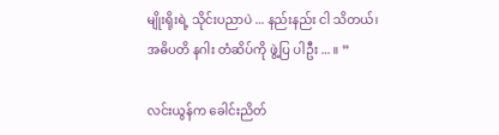မျိုးရိုးရဲ့ သိုင်းပညာပဲ ... နည်းနည်း ငါ သိတယ်၊ အဓိပတိ နဂါး တံဆိပ်ကို ဖွဲ့ပြ ပါဦး ... ။ ”

လင်းယွန်က ခေါင်းညိတ်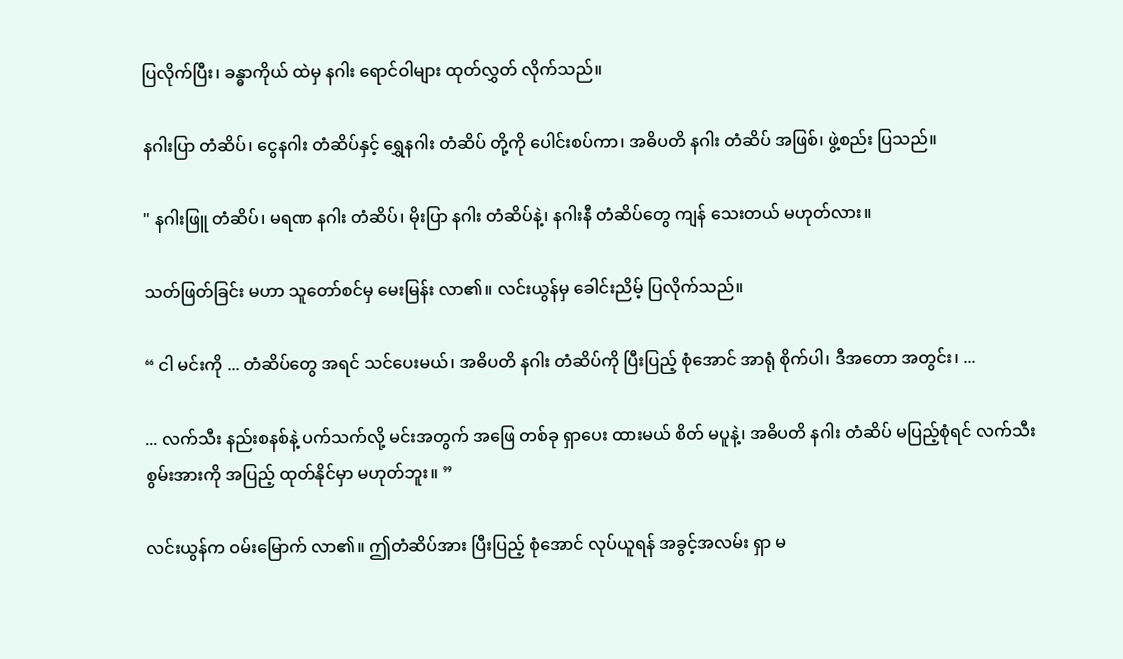ပြလိုက်ပြီး၊ ခန္ဓာကိုယ် ထဲမှ နဂါး ရောင်ဝါများ ထုတ်လွှတ် လိုက်သည်။

နဂါးပြာ တံဆိပ်၊ ငွေနဂါး တံဆိပ်နှင့် ရွှေနဂါး တံဆိပ် တို့ကို ပေါင်းစပ်ကာ၊ အဓိပတိ နဂါး တံဆိပ် အဖြစ်၊ ဖွဲ့စည်း ပြသည်။

" နဂါးဖြူ တံဆိပ်၊ မရဏ နဂါး တံဆိပ်၊ မိုးပြာ နဂါး တံဆိပ်နဲ့၊ နဂါးနီ တံဆိပ်တွေ ကျန် သေးတယ် မဟုတ်လား။

သတ်ဖြတ်ခြင်း မဟာ သူတော်စင်မှ မေးမြန်း လာ၏။ လင်းယွန်မှ ခေါင်းညိမ့် ပြလိုက်သည်။

“ ငါ မင်းကို ... တံဆိပ်တွေ အရင် သင်ပေးမယ်၊ အဓိပတိ နဂါး တံဆိပ်ကို ပြီးပြည့် စုံအောင် အာရုံ စိုက်ပါ၊ ဒီအတော အတွင်း၊ ...

... လက်သီး နည်းစနစ်နဲ့ ပက်သက်လို့ မင်းအတွက် အဖြေ တစ်ခု ရှာပေး ထားမယ် စိတ် မပူနဲ့၊ အဓိပတိ နဂါး တံဆိပ် မပြည့်စုံရင် လက်သီး စွမ်းအားကို အပြည့် ထုတ်နိုင်မှာ မဟုတ်ဘူး။ ”

လင်းယွန်က ဝမ်းမြောက် လာ၏။ ဤတံဆိပ်အား ပြီးပြည့် စုံအောင် လုပ်ယူရန် အခွင့်အလမ်း ရှာ မ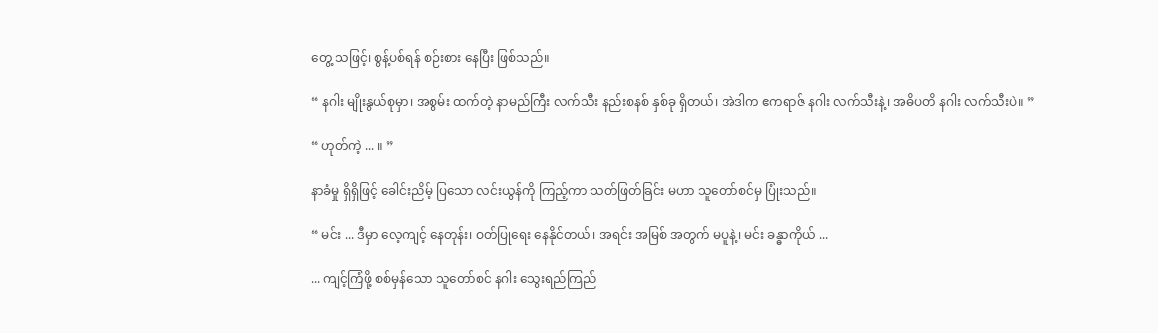တွေ့ သဖြင့်၊ စွန့်ပစ်ရန် စဉ်းစား နေပြီး ဖြစ်သည်။

“ နဂါး မျိုးနွယ်စုမှာ၊ အစွမ်း ထက်တဲ့ နာမည်ကြီး လက်သီး နည်းစနစ် နှစ်ခု ရှိတယ်၊ အဲဒါက ဧကရာဇ် နဂါး လက်သီးနဲ့၊ အဓိပတိ နဂါး လက်သီးပဲ။ ”

“ ဟုတ်ကဲ့ ... ။ ”

နာခံမှု ရှိရှိဖြင့် ခေါင်းညိမ့် ပြသော လင်းယွန်ကို ကြည့်ကာ သတ်ဖြတ်ခြင်း မဟာ သူတော်စင်မှ ပြုံးသည်။

“ မင်း ... ဒီမှာ လေ့ကျင့် နေတုန်း၊ ဝတ်ပြုရေး နေနိုင်တယ်၊ အရင်း အမြစ် အတွက် မပူနဲ့၊ မင်း ခန္ဓာကိုယ် ...

... ကျင့်ကြံဖို့ စစ်မှန်သော သူတော်စင် နဂါး သွေးရည်ကြည်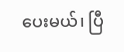ပေးမယ်၊ ပြီ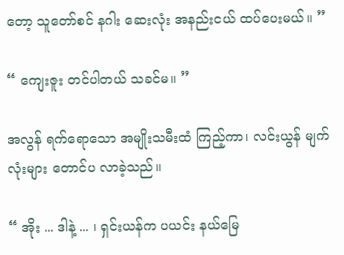တော့ သူတော်စင် နဂါး ဆေးလုံး အနည်းငယ် ထပ်ပေးမယ်။ ”

“ ကျေးဇူး တင်ပါတယ် သခင်မ။ ”

အလွန် ရက်ရောသော အမျိုးသမီးထံ ကြည့်ကာ၊ လင်းယွန် မျက်လုံးများ တောင်ပ လာခဲ့သည်။

“ အိုး ... ဒါနဲ့ ... ၊ ရှင်းယန်က ပယင်း နယ်မြေ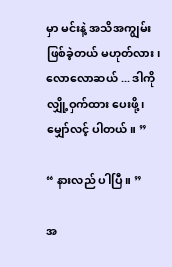မှာ မင်းနဲ့ အသိအကျွမ်း ဖြစ်ခဲ့တယ် မဟုတ်လား၊ လောလောဆယ် ... ဒါကို လျှို့ဝှက်ထား ပေးဖို့၊ မျှော်လင့် ပါတယ်။ ”

“ နားလည် ပါပြီ။ ”

အ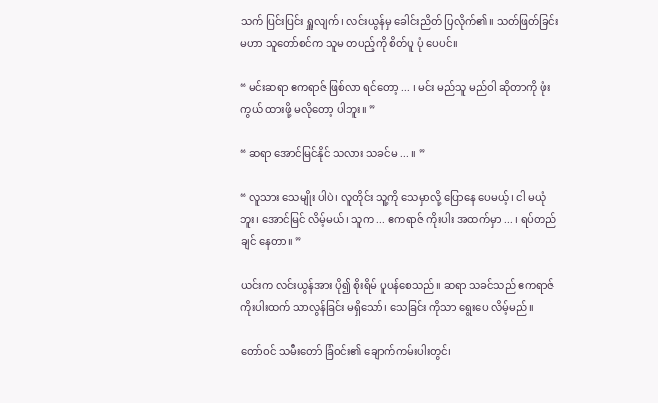သက် ပြင်းပြင်း ရှူလျက်၊ လင်းယွန်မှ ခေါင်းညိတ် ပြလိုက်၏။ သတ်ဖြတ်ခြင်း မဟာ သူတော်စင်က သူမ တပည့်ကို စိတ်ပူ ပုံ ပေပင်။

“ မင်းဆရာ ဧကရာဇ် ဖြစ်လာ ရင်တော့ ... ၊ မင်း မည်သူ မည်ဝါ ဆိုတာကို ဖုံးကွယ် ထားဖို့ မလိုတော့ ပါဘူး။ ”

“ ဆရာ အောင်မြင်နိုင် သလား သခင်မ ... ။ ”

“ လူသား သေမျိုး ပါပဲ၊ လူတိုင်း သူ့ကို သေမှာလို့ ပြောနေ ပေမယ့်၊ ငါ မယုံဘူး၊ အောင်မြင် လိမ့်မယ်၊ သူက ... ဧကရာဇ် ကိုးပါး အထက်မှာ ... ၊ ရပ်တည်ချင် နေတာ။ ”

ယင်းက လင်းယွန်အား ပို၍ စိုးရိမ် ပူပန်စေသည်။ ဆရာ သခင်သည် ဧကရာဇ် ကိုးပါးထက် သာလွန်ခြင်း မရှိသော်၊ သေခြင်း ကိုသာ ရွေးပေ လိမ့်မည်။

တော်ဝင် သမီးတော် ခြံဝင်း၏ ချောက်ကမ်းပါးတွင်၊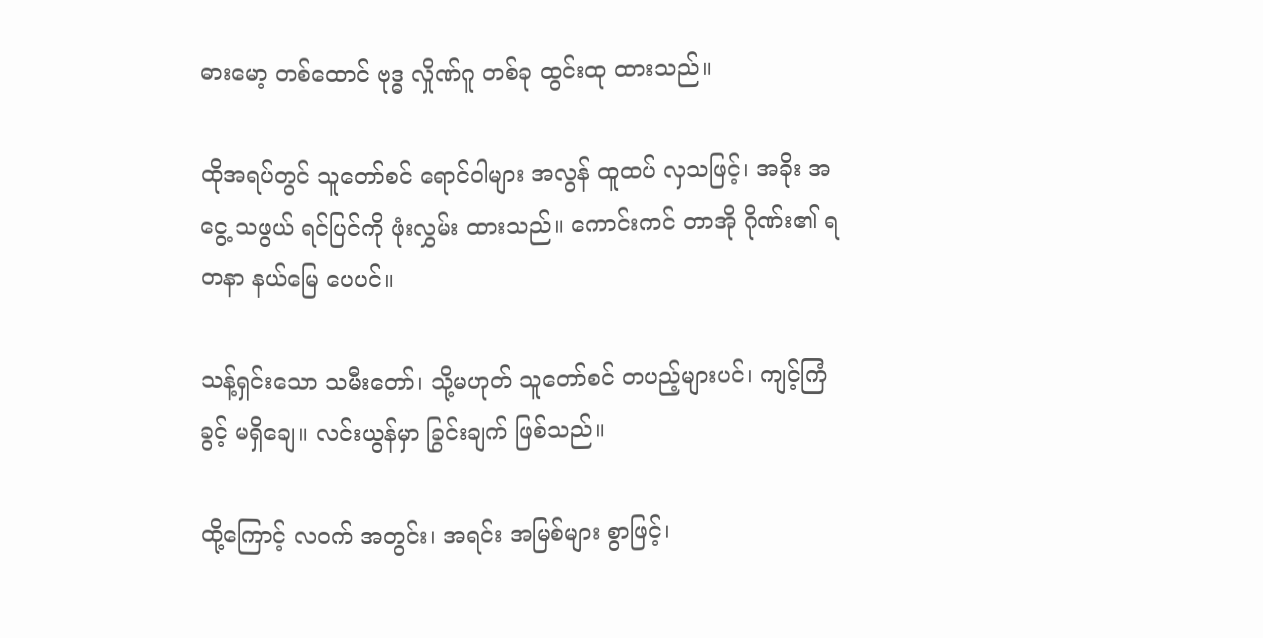ဓားမော့ တစ်ထောင် ဗုဒ္ဓ လှိုဏ်ဂူ တစ်ခု ထွင်းထု ထားသည်။

ထိုအရပ်တွင် သူတော်စင် ရောင်ဝါများ အလွန် ထူထပ် လှသဖြင့်၊ အခိုး အငွေ့ သဖွယ် ရင်ပြင်ကို ဖုံးလွှမ်း ထားသည်။ ကောင်းကင် တာအို ဂိုဏ်း၏ ရတနာ နယ်မြေ ပေပင်။

သန့်ရှင်းသော သမီးတော်၊ သို့မဟုတ် သူတော်စင် တပည့်များပင်၊ ကျင့်ကြံခွင့် မရှိချေ။ လင်းယွန်မှာ ခြွင်းချက် ဖြစ်သည်။

ထို့ကြောင့် လဝက် အတွင်း၊ အရင်း အမြစ်များ စွာဖြင့်၊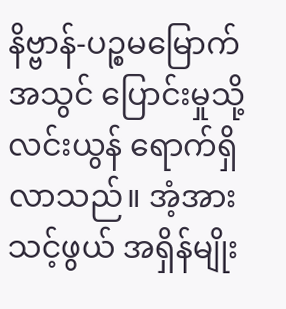နိဗ္ဗာန်-ပဉ္စမမြောက် အသွင် ပြောင်းမှုသို့ လင်းယွန် ရောက်ရှိ လာသည်။ အံ့အား သင့်ဖွယ် အရှိန်မျိုး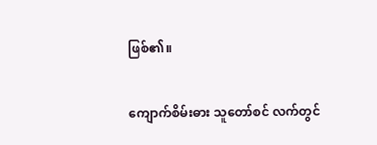ဖြစ်၏။

ကျောက်စိမ်းဓား သူတော်စင် လက်တွင်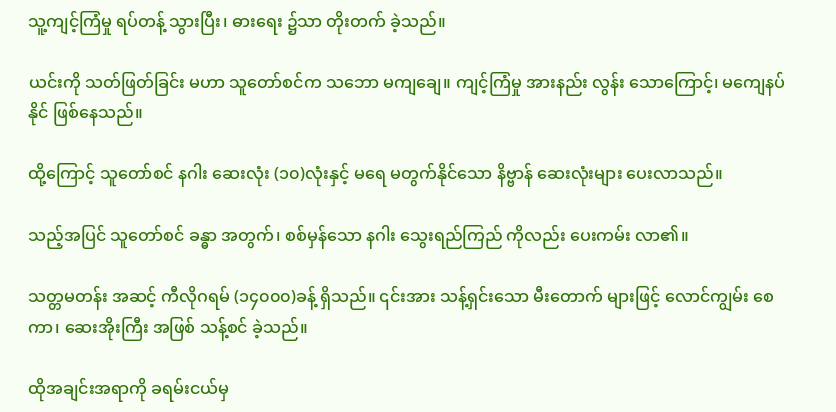သူ့ကျင့်ကြံမှု ရပ်တန့် သွားပြီး၊ ဓားရေး ၌သာ တိုးတက် ခဲ့သည်။

ယင်းကို သတ်ဖြတ်ခြင်း မဟာ သူတော်စင်က သဘော မကျချေ။ ကျင့်ကြံမှု အားနည်း လွန်း သောကြောင့်၊ မကျေနပ် နိုင် ဖြစ်နေသည်။

ထို့ကြောင့် သူတော်စင် နဂါး ဆေးလုံး (၁၀)လုံးနှင့် မရေ မတွက်နိုင်သော နိဗ္ဗာန် ဆေးလုံးများ ပေးလာသည်။

သည့်အပြင် သူတော်စင် ခန္ဓာ အတွက်၊ စစ်မှန်သော နဂါး သွေးရည်ကြည် ကိုလည်း ပေးကမ်း လာ၏။

သတ္တမတန်း အဆင့် ကီလိုဂရမ် (၁၄၀၀၀)ခန့် ရှိသည်။ ၎င်းအား သန့်ရှင်းသော မီးတောက် များဖြင့် လောင်ကျွမ်း စေကာ၊ ဆေးအိုးကြီး အဖြစ် သန့်စင် ခဲ့သည်။

ထိုအချင်းအရာကို ခရမ်းငယ်မှ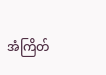အံကြိတ်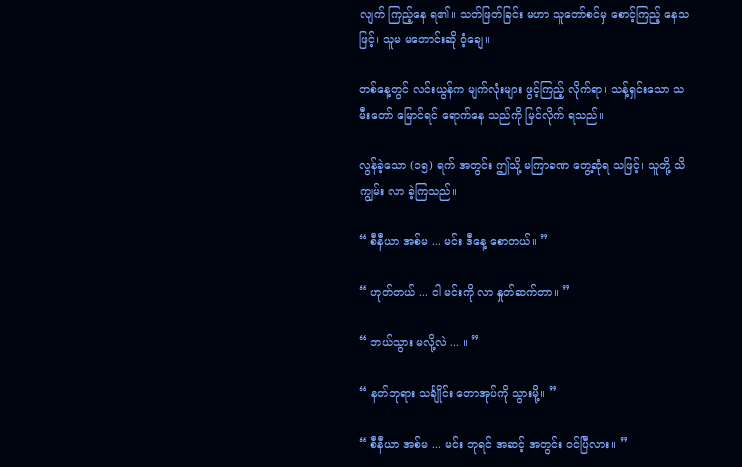လျက် ကြည့်နေ ရ၏။ သတ်ဖြတ်ခြင်း မဟာ သူတော်စင်မှ စောင့်ကြည့် နေသဖြင့်၊ သူမ မတောင်းဆို ဝံ့ချေ။

တစ်နေ့တွင် လင်းယွန်က မျက်လုံးများ ဖွင့်ကြည့် လိုက်ရာ၊ သန့်ရှင်းသော သမီးတော် မြောင်ရင် ရောက်နေ သည်ကို မြင်လိုက် ရသည်။

လွန်ခဲ့သော (၁၅) ရက် အတွင်း ဤသို့ မကြာခဏ တွေ့ဆုံရ သဖြင့်၊ သူတို့ သိကျွမ်း လာ ခဲ့ကြသည်။

“ စီနီယာ အစ်မ ... မင်း ဒီနေ့ စောတယ်။ ”

“ ဟုတ်တယ် ... ငါ မင်းကို လာ နှုတ်ဆက်တာ။ ”

“ ဘယ်သွား မလို့လဲ ... ။ ”

“ နတ်ဘုရား သင်္ချိုင်း တောအုပ်ကို သွားမို့။ ”

“ စီနီယာ အစ်မ ... မင်း ဘုရင် အဆင့် အတွင်း ဝင်ပြီလား။ ”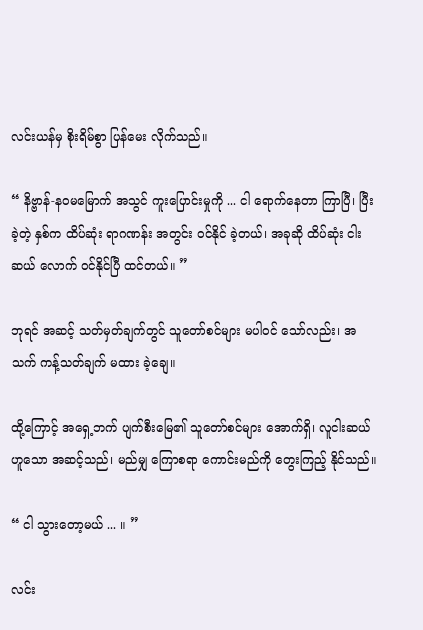လင်းယန်မှ စိုးရိမ်စွာ ပြန်မေး လိုက်သည်။

“ နိဗ္ဗာန်-နဝမမြောက် အသွင် ကူးပြောင်းမှုကို ... ငါ ရောက်နေတာ ကြာပြီ၊ ပြီးခဲ့တဲ့ နှစ်က ထိပ်ဆုံး ရာဂဏန်း အတွင်း ဝင်နိုင် ခဲ့တယ်၊ အခုဆို ထိပ်ဆုံး ငါးဆယ် လောက် ဝင်နိုင်ပြီ ထင်တယ်။ ”

ဘုရင် အဆင့် သတ်မှတ်ချက်တွင် သူတော်စင်များ မပါဝင် သော်လည်း၊ အသက် ကန့်သတ်ချက် မထား ခဲ့ချေ။

ထို့ကြောင့် အရှေ့ဘက် ပျက်စီးမြေ၏ သူတော်စင်များ အောက်ရှိ၊ လူငါးဆယ် ဟူသော အဆင့်သည်၊ မည်မျှ ကြောစရာ ကောင်းမည်ကို တွေးကြည့် နိုင်သည်။

“ ငါ သွားတော့မယ် ... ။ ”

လင်း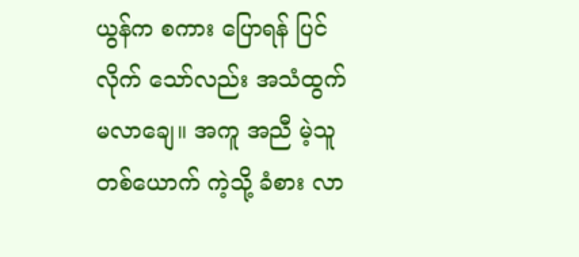ယွန်က စကား ပြောရန် ပြင်လိုက် သော်လည်း အသံထွက် မလာချေ။ အကူ အညီ မဲ့သူ တစ်ယောက် ကဲ့သို့ ခံစား လာ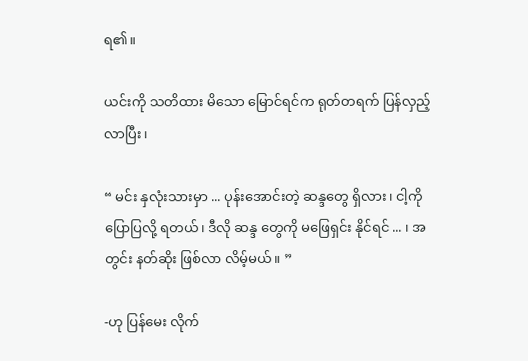ရ၏။

ယင်းကို သတိထား မိသော မြောင်ရင်က ရုတ်တရက် ပြန်လှည့် လာပြီး၊

“ မင်း နှလုံးသားမှာ ... ပုန်းအောင်းတဲ့ ဆန္ဒတွေ ရှိလား၊ ငါ့ကို ပြောပြလို့ ရတယ်၊ ဒီလို ဆန္ဒ တွေကို မဖြေရှင်း နိုင်ရင် ... ၊ အတွင်း နတ်ဆိုး ဖြစ်လာ လိမ့်မယ်။ ”

-ဟု ပြန်မေး လိုက်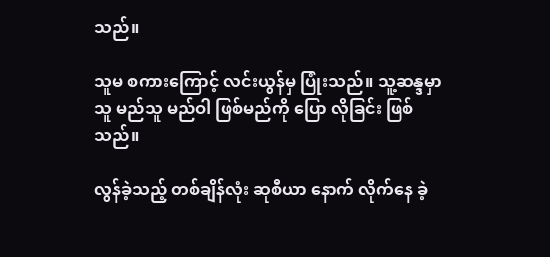သည်။

သူမ စကားကြောင့် လင်းယွန်မှ ပြုံးသည်။ သူ့ဆန္ဒမှာ သူ မည်သူ မည်ဝါ ဖြစ်မည်ကို ပြော လိုခြင်း ဖြစ်သည်။

လွန်ခဲ့သည့် တစ်ချိန်လုံး ဆုစီယာ နောက် လိုက်နေ ခဲ့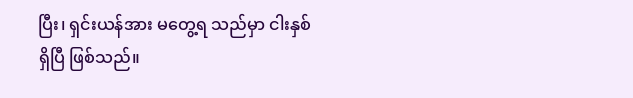ပြီး၊ ရှင်းယန်အား မတွေ့ရ သည်မှာ ငါးနှစ် ရှိပြီ ဖြစ်သည်။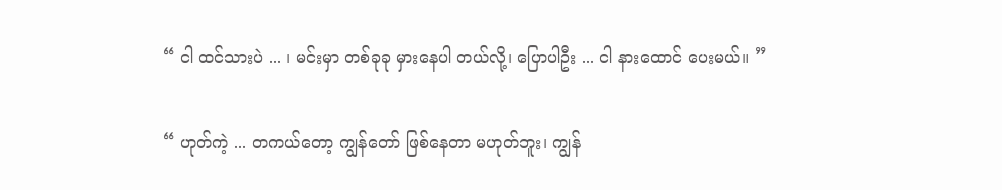“ ငါ ထင်သားပဲ ... ၊ မင်းမှာ တစ်ခုခု မှားနေပါ တယ်လို့၊ ပြောပါဦး ... ငါ နားထောင် ပေးမယ်။ ”

“ ဟုတ်ကဲ့ ... တကယ်တော့ ကျွန်တော် ဖြစ်နေတာ မဟုတ်ဘူး၊ ကျွန်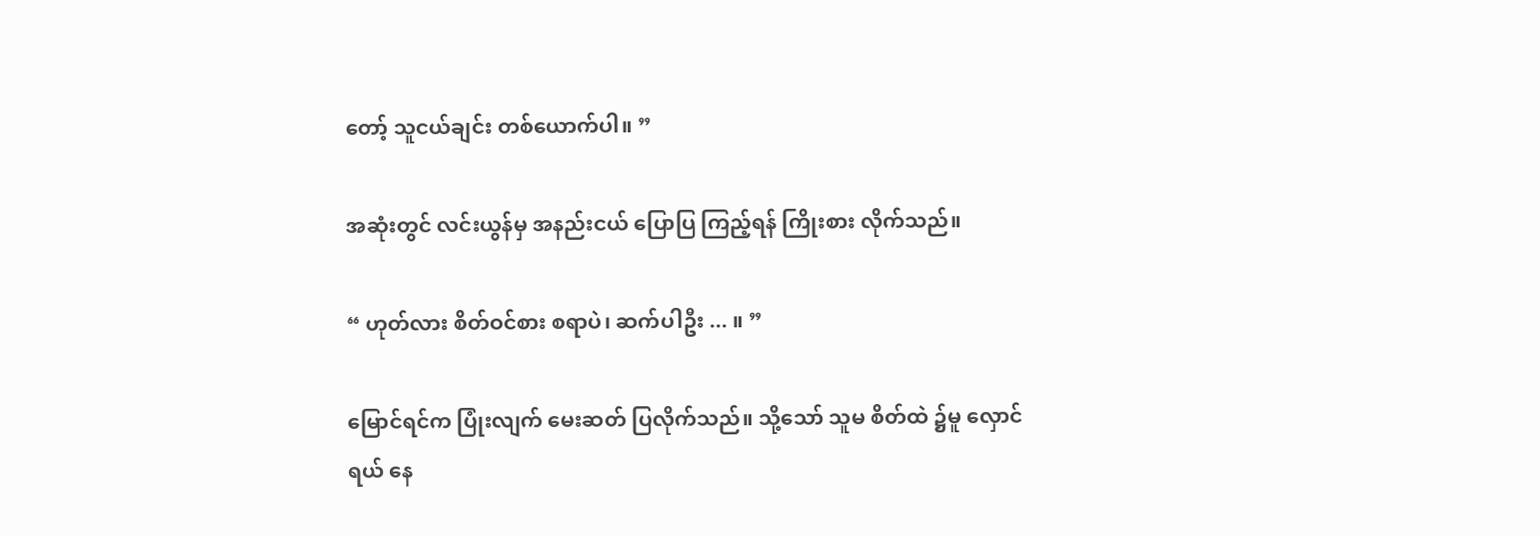တော့် သူငယ်ချင်း တစ်ယောက်ပါ။ ”

အဆုံးတွင် လင်းယွန်မှ အနည်းငယ် ပြောပြ ကြည့်ရန် ကြိုးစား လိုက်သည်။

“ ဟုတ်လား စိတ်ဝင်စား စရာပဲ၊ ဆက်ပါဦး ... ။ ”

မြောင်ရင်က ပြုံးလျက် မေးဆတ် ပြလိုက်သည်။ သို့သော် သူမ စိတ်ထဲ ၌မူ လှောင်ရယ် နေ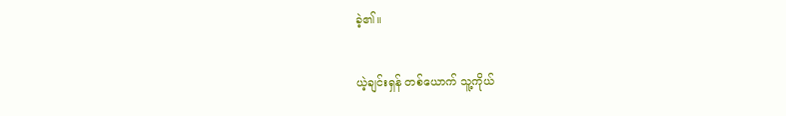ခဲ့၏။

ယဲ့ချင်းရှန် တစ်ယောက် သူ့ကိုယ်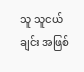သူ သူငယ်ချင်း အဖြစ်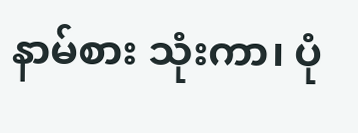နာမ်စား သုံးကာ၊ ပုံ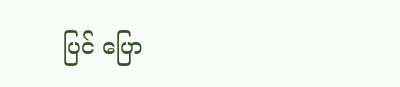ပြင် ပြော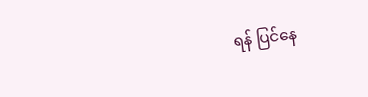ရန် ပြင်နေ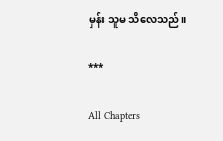မှန်း သူမ သိလေသည်။

***

All Chapters